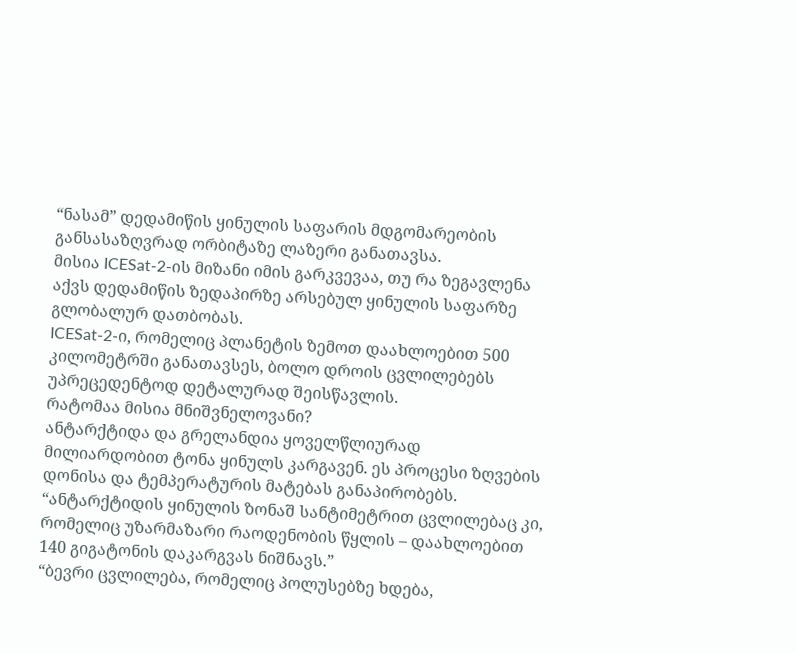“ნასამ” დედამიწის ყინულის საფარის მდგომარეობის განსასაზღვრად ორბიტაზე ლაზერი განათავსა.
მისია ICESat-2-ის მიზანი იმის გარკვევაა, თუ რა ზეგავლენა აქვს დედამიწის ზედაპირზე არსებულ ყინულის საფარზე გლობალურ დათბობას.
ICESat-2-ი, რომელიც პლანეტის ზემოთ დაახლოებით 500 კილომეტრში განათავსეს, ბოლო დროის ცვლილებებს უპრეცედენტოდ დეტალურად შეისწავლის.
რატომაა მისია მნიშვნელოვანი?
ანტარქტიდა და გრელანდია ყოველწლიურად მილიარდობით ტონა ყინულს კარგავენ. ეს პროცესი ზღვების დონისა და ტემპერატურის მატებას განაპირობებს.
“ანტარქტიდის ყინულის ზონაშ სანტიმეტრით ცვლილებაც კი, რომელიც უზარმაზარი რაოდენობის წყლის – დაახლოებით 140 გიგატონის დაკარგვას ნიშნავს.”
“ბევრი ცვლილება, რომელიც პოლუსებზე ხდება,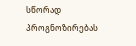სწორად პროგნოზირებას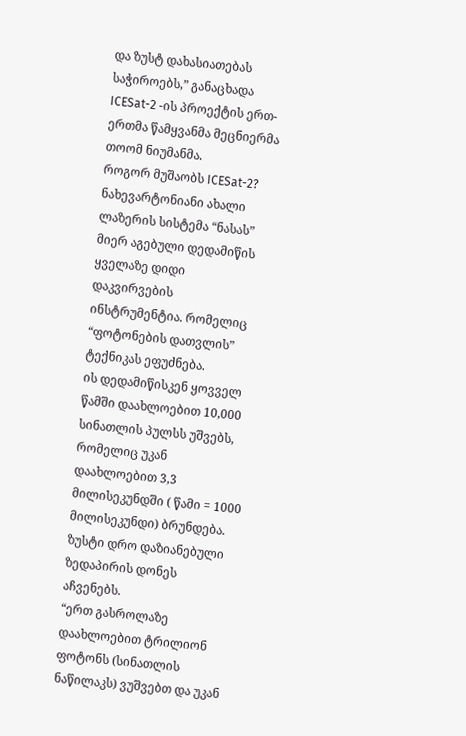და ზუსტ დახასიათებას საჭიროებს,” განაცხადა ICESat-2 -ის პროექტის ერთ-ერთმა წამყვანმა მეცნიერმა თოომ ნიუმანმა.
როგორ მუშაობს ICESat-2?
ნახევარტონიანი ახალი ლაზერის სისტემა “ნასას” მიერ აგებული დედამიწის ყველაზე დიდი დაკვირვების ინსტრუმენტია. რომელიც “ფოტონების დათვლის” ტექნიკას ეფუძნება.
ის დედამიწისკენ ყოვველ წამში დაახლოებით 10,000 სინათლის პულსს უშვებს, რომელიც უკან დაახლოებით 3,3 მილისეკუნდში ( წამი = 1000 მილისეკუნდი) ბრუნდება. ზუსტი დრო დაზიანებული ზედაპირის დონეს აჩვენებს.
“ერთ გასროლაზე დაახლოებით ტრილიონ ფოტონს (სინათლის ნაწილაკს) ვუშვებთ და უკან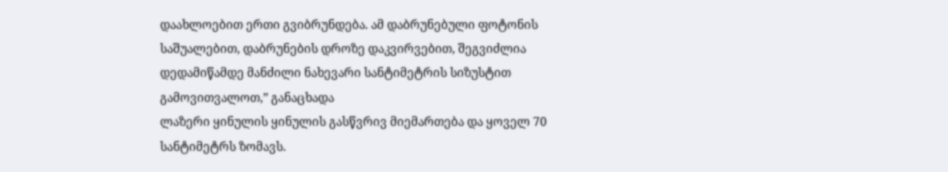დაახლოებით ერთი გვიბრუნდება. ამ დაბრუნებული ფოტონის საშუალებით, დაბრუნების დროზე დაკვირვებით, შეგვიძლია დედამიწამდე მანძილი ნახევარი სანტიმეტრის სიზუსტით გამოვითვალოთ,” განაცხადა
ლაზერი ყინულის ყინულის გასწვრივ მიემართება და ყოველ 70 სანტიმეტრს ზომავს.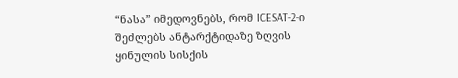“ნასა” იმედოვნებს, რომ ICESAT-2-ი შეძლებს ანტარქტიდაზე ზღვის ყინულის სისქის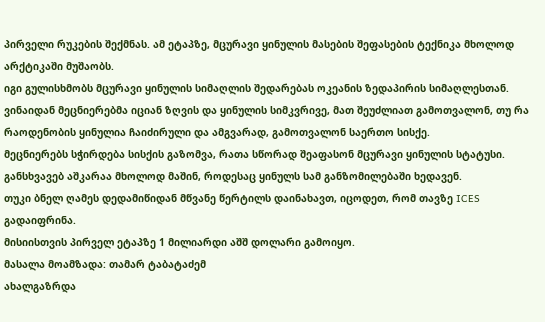პირველი რუკების შექმნას. ამ ეტაპზე, მცურავი ყინულის მასების შეფასების ტექნიკა მხოლოდ არქტიკაში მუშაობს.
იგი გულისხმობს მცურავი ყინულის სიმაღლის შედარებას ოკეანის ზედაპირის სიმაღლესთან. ვინაიდან მეცნიერებმა იციან ზღვის და ყინულის სიმკვრივე, მათ შეუძლიათ გამოთვალონ, თუ რა რაოდენობის ყინულია ჩაიძირული და ამგვარად, გამოთვალონ საერთო სისქე.
მეცნიერებს სჭირდება სისქის გაზომვა, რათა სწორად შეაფასონ მცურავი ყინულის სტატუსი. განსხვავებ აშკარაა მხოლოდ მაშინ, როდესაც ყინულს სამ განზომილებაში ხედავენ.
თუკი ბნელ ღამეს დედამიწიდან მწვანე წერტილს დაინახავთ, იცოდეთ, რომ თავზე ICES გადაიფრინა.
მისიისთვის პირველ ეტაპზე 1 მილიარდი აშშ დოლარი გამოიყო.
მასალა მოამზადა: თამარ ტაბატაძემ
ახალგაზრდა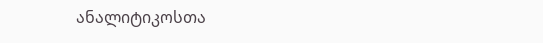ანალიტიკოსთა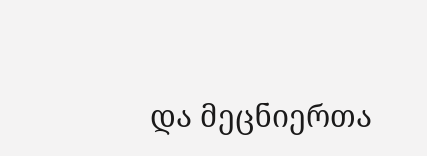და მეცნიერთა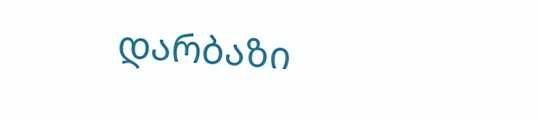დარბაზი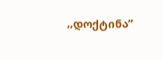,,დოქტინა”